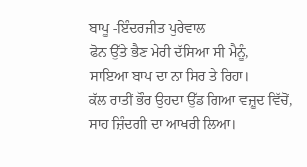ਬਾਪੂ -ਇੰਦਰਜੀਤ ਪੁਰੇਵਾਲ
ਫੋਨ ਉੱਤੇ ਭੈਣ ਮੇਰੀ ਦੱਸਿਆ ਸੀ ਮੈਨੂੰ,
ਸਾਇਆ ਬਾਪ ਦਾ ਨਾ ਸਿਰ ਤੇ ਰਿਹਾ।
ਕੱਲ ਰਾਤੀਂ ਭੌਰ ਉਹਦਾ ਉੱਡ ਗਿਆ ਵਜ਼ੂਦ ਵਿੱਚੋਂ,
ਸਾਹ ਜ਼ਿੰਦਗੀ ਦਾ ਆਖਰੀ ਲਿਆ।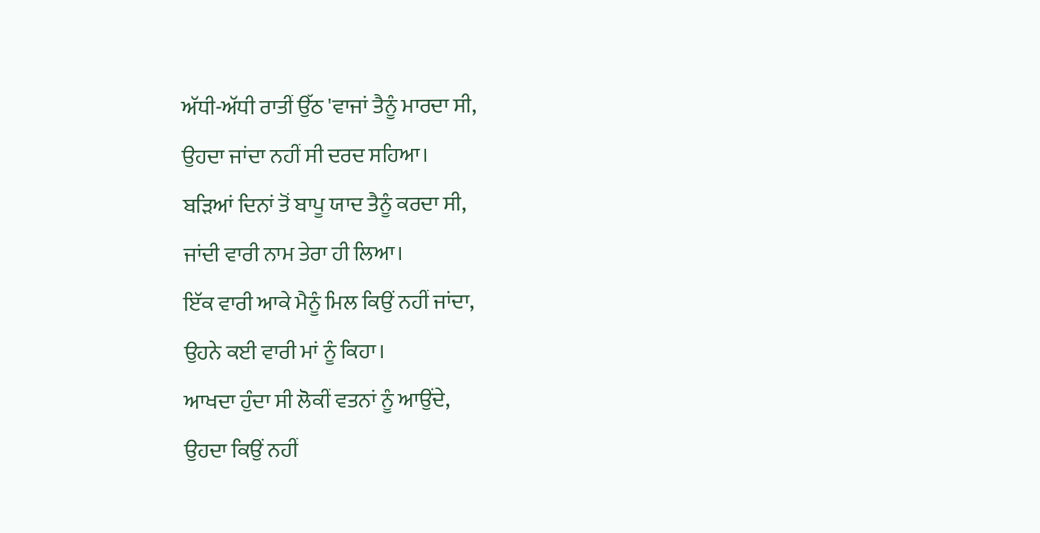ਅੱਧੀ-ਅੱਧੀ ਰਾਤੀਂ ਉੱਠ 'ਵਾਜਾਂ ਤੈਨੂੰ ਮਾਰਦਾ ਸੀ,
ਉਹਦਾ ਜਾਂਦਾ ਨਹੀਂ ਸੀ ਦਰਦ ਸਹਿਆ।
ਬੜਿਆਂ ਦਿਨਾਂ ਤੋਂ ਬਾਪੂ ਯਾਦ ਤੈਨੂੰ ਕਰਦਾ ਸੀ,
ਜਾਂਦੀ ਵਾਰੀ ਨਾਮ ਤੇਰਾ ਹੀ ਲਿਆ।
ਇੱਕ ਵਾਰੀ ਆਕੇ ਮੈਨੂੰ ਮਿਲ ਕਿਉਂ ਨਹੀਂ ਜਾਂਦਾ,
ਉਹਨੇ ਕਈ ਵਾਰੀ ਮਾਂ ਨੂੰ ਕਿਹਾ।
ਆਖਦਾ ਹੁੰਦਾ ਸੀ ਲੋਕੀਂ ਵਤਨਾਂ ਨੂੰ ਆਉਂਦੇ,
ਉਹਦਾ ਕਿਉਂ ਨਹੀਂ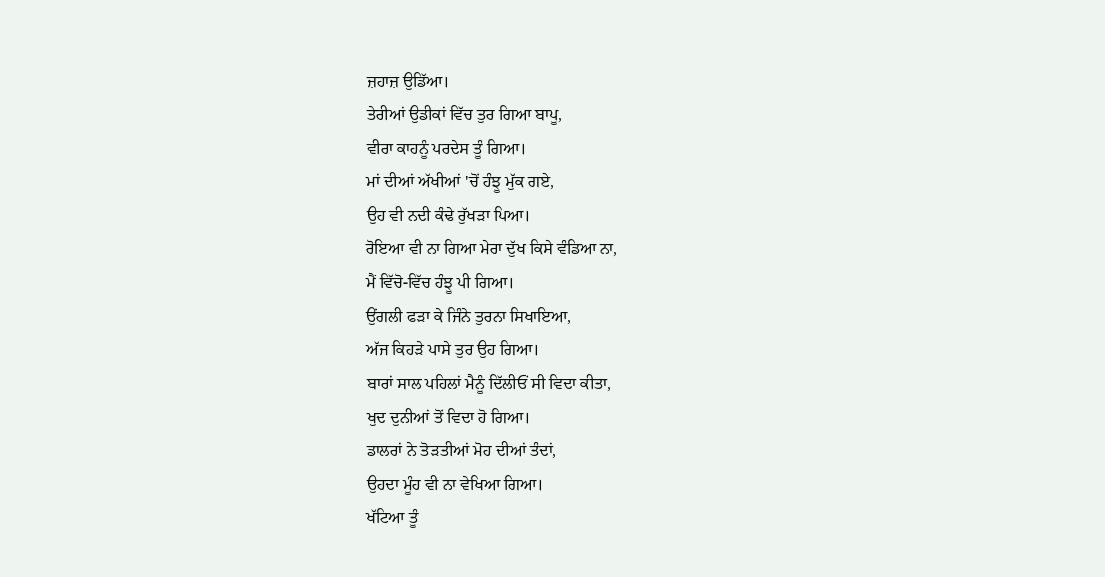ਜ਼ਹਾਜ਼ ਉਡਿੱਆ।
ਤੇਰੀਆਂ ਉਡੀਕਾਂ ਵਿੱਚ ਤੁਰ ਗਿਆ ਬਾਪੂ,
ਵੀਰਾ ਕਾਹਨੂੰ ਪਰਦੇਸ ਤੂੰ ਗਿਆ।
ਮਾਂ ਦੀਆਂ ਅੱਖੀਆਂ 'ਚੋਂ ਹੰਝੂ ਮੁੱਕ ਗਏ,
ਉਹ ਵੀ ਨਦੀ ਕੰਢੇ ਰੁੱਖੜਾ ਪਿਆ।
ਰੋਇਆ ਵੀ ਨਾ ਗਿਆ ਮੇਰਾ ਦੁੱਖ ਕਿਸੇ ਵੰਡਿਆ ਨਾ,
ਮੈਂ ਵਿੱਚੋ-ਵਿੱਚ ਹੰਝੂ ਪੀ ਗਿਆ।
ਉਂਗਲੀ ਫੜਾ ਕੇ ਜਿੰਨੇ ਤੁਰਨਾ ਸਿਖਾਇਆ,
ਅੱਜ ਕਿਹੜੇ ਪਾਸੇ ਤੁਰ ਉਹ ਗਿਆ।
ਬਾਰਾਂ ਸਾਲ ਪਹਿਲਾਂ ਮੈਨੂੰ ਦਿੱਲੀਓਂ ਸੀ ਵਿਦਾ ਕੀਤਾ,
ਖੁਦ ਦੁਨੀਆਂ ਤੋਂ ਵਿਦਾ ਹੋ ਗਿਆ।
ਡਾਲਰਾਂ ਨੇ ਤੋੜਤੀਆਂ ਮੋਹ ਦੀਆਂ ਤੰਦਾਂ,
ਉਹਦਾ ਮੂੰਹ ਵੀ ਨਾ ਵੇਖਿਆ ਗਿਆ।
ਖੱਟਿਆ ਤੂੰ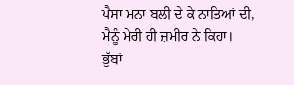ਪੈਸਾ ਮਨਾ ਬਲੀ ਦੇ ਕੇ ਨਾਤਿਆਂ ਦੀ,
ਮੈਨੂੰ ਮੇਰੀ ਹੀ ਜ਼ਮੀਰ ਨੇ ਕਿਹਾ।
ਭੁੱਬਾਂ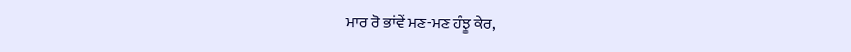ਮਾਰ ਰੋ ਭਾਂਵੇਂ ਮਣ-ਮਣ ਹੰਝੂ ਕੇਰ,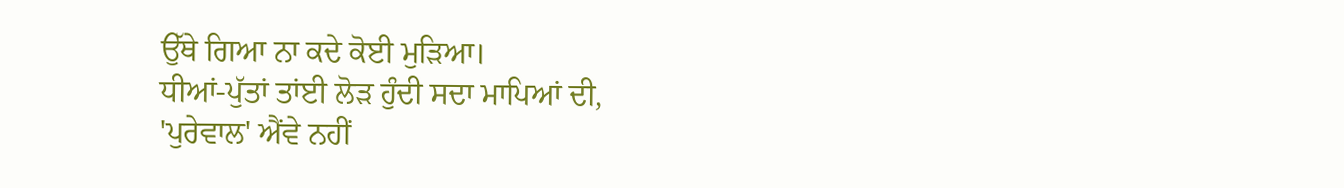ਉੱਥੇ ਗਿਆ ਨਾ ਕਦੇ ਕੋਈ ਮੁੜਿਆ।
ਧੀਆਂ-ਪੁੱਤਾਂ ਤਾਂਈ ਲੋੜ ਹੁੰਦੀ ਸਦਾ ਮਾਪਿਆਂ ਦੀ,
'ਪੁਰੇਵਾਲ' ਐਂਵੇ ਨਹੀਂ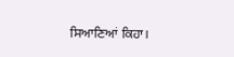ਸਿਆਣਿਆਂ ਕਿਹਾ।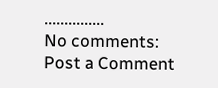...............
No comments:
Post a Comment